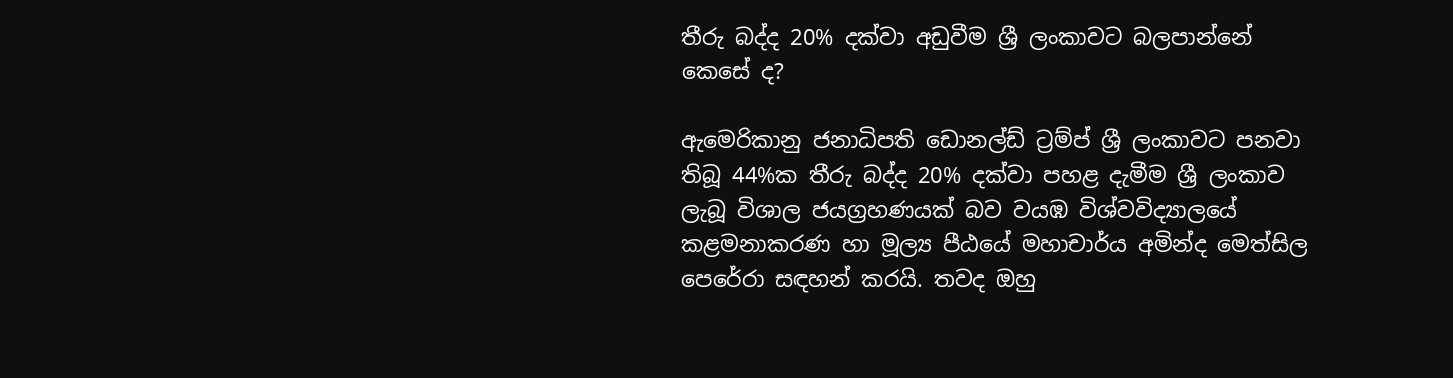තීරු බද්ද 20% දක්වා අඩුවීම ශ්‍රී ලංකාවට බලපාන්නේ කෙසේ ද?

ඇමෙරිකානු ජනාධිපති ඩොනල්ඩ් ට්‍රම්ප් ශ්‍රී ලංකාවට පනවා තිබූ 44%ක තීරු බද්ද 20% දක්වා පහළ දැමීම ශ්‍රී ලංකාව ලැබූ විශාල ජයග්‍රහණයක් බව වයඹ විශ්වවිද්‍යාලයේ කළමනාකරණ හා මූල්‍ය පීඨයේ මහාචාර්ය අමින්ද මෙත්සිල පෙරේරා සඳහන් කරයි. තවද ඔහු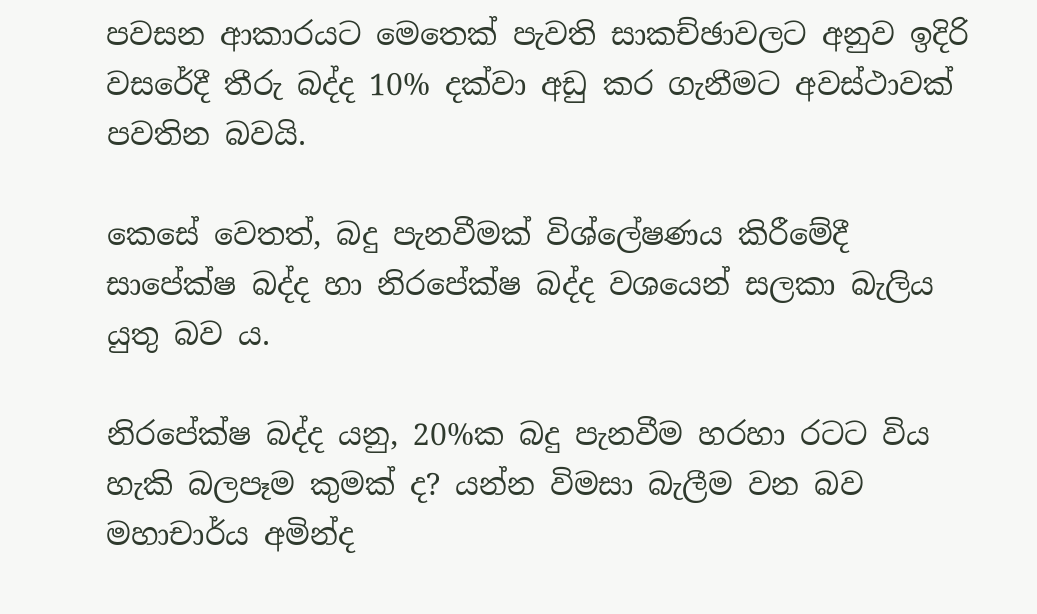පවසන ආකාරයට මෙතෙක් පැවති සාකච්ඡාවලට අනුව ඉදිරි වසරේදී තීරු බද්ද 10% දක්වා අඩු කර ගැනීමට අවස්ථාවක් පවතින බවයි.

කෙසේ වෙතත්, බදු පැනවීමක් විශ්ලේෂණය කිරීමේදී සාපේක්ෂ බද්ද හා නිරපේක්ෂ බද්ද වශයෙන් සලකා බැලිය යුතු බව ය.

නිරපේක්ෂ බද්ද යනු, 20%ක බදු පැනවීම හරහා රටට විය හැකි බලපෑම කුමක් ද? යන්න විමසා බැලීම වන බව මහාචාර්ය අමින්ද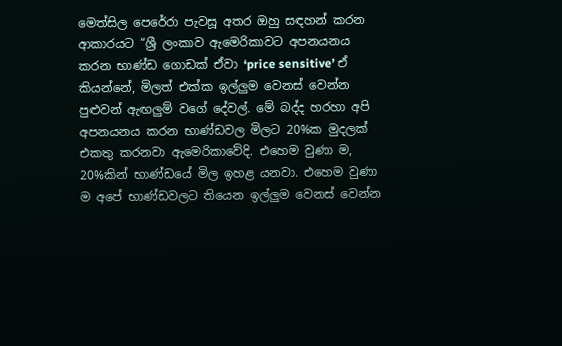මෙත්සිල පෙරේරා පැවසූ අතර ඔහු සඳහන් කරන ආකාරයට “ශ්‍රී ලංකාව ඇමෙරිකාවට අපනයනය කරන භාණ්ඩ ගොඩක් ඒවා ‘price sensitive’ ඒ කියන්නේ, මිලත් එක්ක ඉල්ලුම වෙනස් වෙන්න පුළුවන් ඇඟලුම් වගේ දේවල්. මේ බද්ද හරහා අපි අපනයනය කරන භාණ්ඩවල මිලට 20%ක මුදලක් එකතු කරනවා ඇමෙරිකාවේදි. එහෙම වුණා ම, 20%කින් භාණ්ඩයේ මිල ඉහළ යනවා. එහෙම වුණා ම අපේ භාණ්ඩවලට තියෙන ඉල්ලුම වෙනස් වෙන්න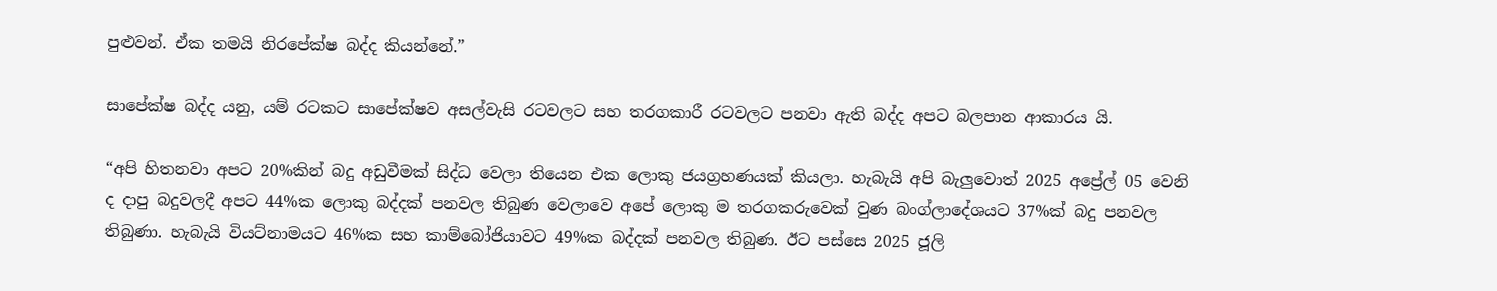පුළුවන්. ඒක තමයි නිරපේක්ෂ බද්ද කියන්නේ.”

සාපේක්ෂ බද්ද යනු, යම් රටකට සාපේක්ෂව අසල්වැසි රටවලට සහ තරගකාරී රටවලට පනවා ඇති බද්ද අපට බලපාන ආකාරය යි.

“අපි හිතනවා අපට 20%කින් බදු අඩුවීමක් සිද්ධ වෙලා තියෙන එක ලොකු ජයග්‍රහණයක් කියලා. හැබැයි අපි බැලුවොත් 2025 අප්‍රේල් 05 වෙනි ද දාපු බදුවලදී අපට 44%ක ලොකු බද්දක් පනවල තිබුණ වෙලාවෙ අපේ ලොකු ම තරගකරුවෙක් වුණ බංග්ලාදේශයට 37%ක් බදු පනවල තිබුණා. හැබැයි වියට්නාමයට 46%ක සහ කාම්බෝජියාවට 49%ක බද්දක් පනවල තිබුණ. ඊට පස්සෙ 2025 ජූලි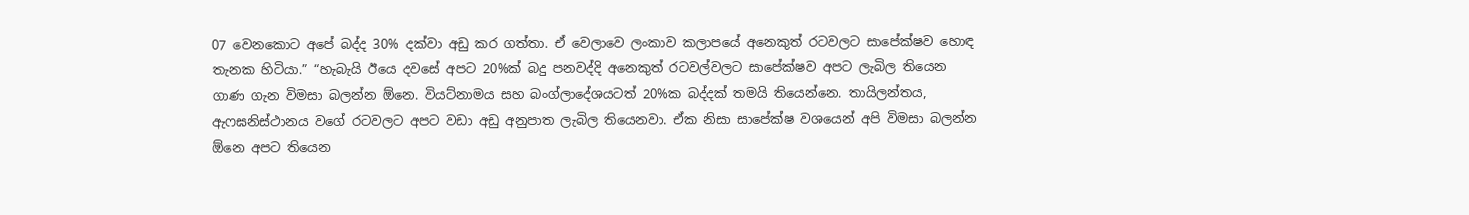07 වෙනකොට අපේ බද්ද 30% දක්වා අඩු කර ගත්තා. ඒ වෙලාවෙ ලංකාව කලාපයේ අනෙකුත් රටවලට සාපේක්ෂව හොඳ තැනක හිටියා.” “හැබැයි ඊයෙ දවසේ අපට 20%ක් බදු පනවද්දි අනෙකුත් රටවල්වලට සාපේක්ෂව අපට ලැබිල තියෙන ගාණ ගැන විමසා බලන්න ඕනෙ. වියට්නාමය සහ බංග්ලාදේශයටත් 20%ක බද්දක් තමයි තියෙන්නෙ. තායිලන්තය, ඇෆඝනිස්ථානය වගේ රටවලට අපට වඩා අඩු අනුපාත ලැබිල තියෙනවා. ඒක නිසා සාපේක්ෂ වශයෙන් අපි විමසා බලන්න ඕනෙ අපට තියෙන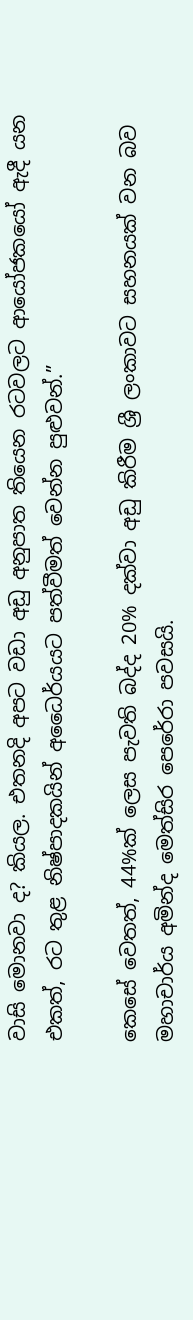වාසි මොනවා ද? කියල. එතනදි අපට වඩා අඩු අනුපාත තියෙන රටවලට ආයෝජකයෝ ඇදී යන එකත්, රට තුළ නිෂ්පාදකයින් අධෛර්යයට පත්වීමත් වෙන්න පුළුවන්.”

කෙසේ වෙතත්, 44%ක් ලෙස පැවති බද්ද 20% දක්වා අඩු කිරීම ශ්‍රී ලංකාවට සහනයක් වන බව මහාචාර්ය අමින්ද මෙත්සිර පෙරේරා පවසයි.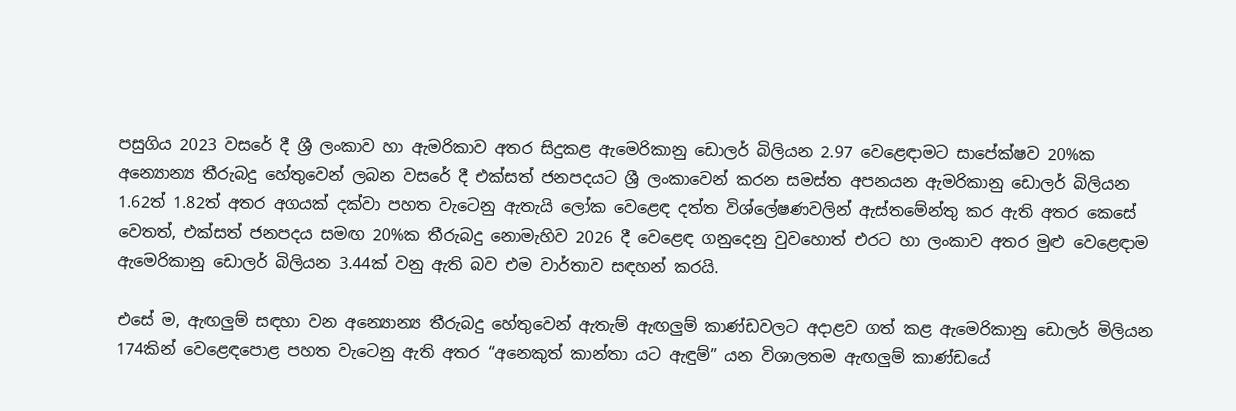පසුගිය 2023 වසරේ දී ශ්‍රී ලංකාව හා ඇමරිකාව අතර සිදුකළ ඇමෙරිකානු ඩොලර් බිලියන 2.97 වෙළෙඳාමට සාපේක්ෂව 20%ක අන්‍යොන්‍ය තීරුබදු හේතුවෙන් ලබන වසරේ දී එක්සත් ජනපදයට ශ්‍රී ලංකාවෙන් කරන සමස්ත අපනයන ඇමරිකානු ඩොලර් බිලියන 1.62ත් 1.82ත් අතර අගයක් දක්වා පහත වැටෙනු ඇතැයි ලෝක වෙළෙඳ දත්ත විශ්ලේෂණවලින් ඇස්තමේන්තු කර ඇති අතර කෙසේ වෙතත්, එක්සත් ජනපදය සමඟ 20%ක තීරුබදු නොමැහිව 2026 දී වෙළෙඳ ගනුදෙනු වුවහොත් එරට හා ලංකාව අතර මුළු වෙළෙඳාම ඇමෙරිකානු ඩොලර් බිලියන 3.44ක් වනු ඇති බව එම වාර්තාව සඳහන් කරයි.

එසේ ම, ඇඟලුම් සඳහා වන අන්‍යොන්‍ය තීරුබදු හේතුවෙන් ඇතැම් ඇඟලුම් කාණ්ඩවලට අදාළව ගත් කළ ඇමෙරිකානු ඩොලර් මිලියන 174කින් වෙළෙඳපොළ පහත වැටෙනු ඇති අතර “අනෙකුත් කාන්තා යට ඇඳුම්” යන විශාලතම ඇඟලුම් කාණ්ඩයේ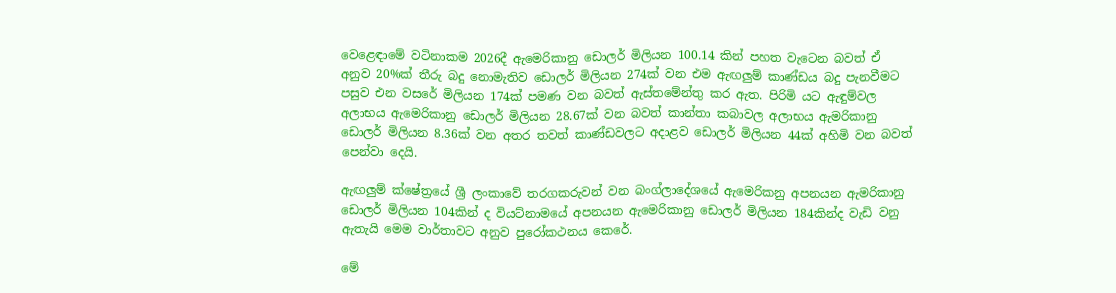වෙළෙඳාමේ වටිනාකම 2026දී ඇමෙරිකානු ඩොලර් මිලියන 100.14 කින් පහත වැටෙන බවත් ඒ අනුව 20%ක් තීරු බදු නොමැතිව ඩොලර් මිලියන 274ක් වන එම ඇඟලුම් කාණ්ඩය බදු පැනවීමට පසුව එන වසරේ මිලියන 174ක් පමණ වන බවත් ඇස්තමේන්තු කර ඇත. පිරිමි යට ඇඳුම්වල අලාභය ඇමෙරිකානු ඩොලර් මිලියන 28.67ක් වන බවත් කාන්තා කබාවල අලාභය ඇමරිකානු ඩොලර් මිලියන 8.36ක් වන අතර තවත් කාණ්ඩවලට අදාළව ඩොලර් මිලියන 44ක් අහිමි වන බවත් පෙන්වා දෙයි.

ඇඟලුම් ක්ෂේත්‍රයේ ශ්‍රී ලංකාවේ තරගකරුවන් වන බංග්ලාදේශයේ ඇමෙරිකනු අපනයන ඇමරිකානු ඩොලර් මිලියන 104කින් ද වියට්නාමයේ අපනයන ඇමෙරිකානු ඩොලර් මිලියන 184කින්ද වැඩි වනු ඇතැයි මෙම වාර්තාවට අනුව පුරෝකථනය කෙරේ.

මේ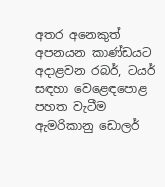අතර අනෙකුත් අපනයන කාණ්ඩයට අදාළවන රබර්, ටයර් සඳහා වෙළෙඳපොළ පහත වැටීම ඇමරිකානු ඩොලර්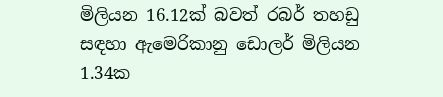මිලියන 16.12ක් බවත් රබර් තහඩු සඳහා ඇමෙරිකානු ඩොලර් මිලියන 1.34ක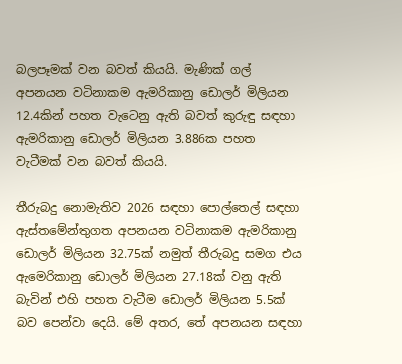බලපෑමක් වන බවත් කියයි. මැණික් ගල් අපනයන වටිනාකම ඇමරිකානු ඩොලර් මිලියන 12.4කින් පහත වැටෙනු ඇති බවත් කුරුඳු සඳහා ඇමරිකානු ඩොලර් මිලියන 3.886ක පහත වැටීමක් වන බවත් කියයි.

තීරුබදු නොමැතිව 2026 සඳහා පොල්තෙල් සඳහා ඇස්තමේන්තුගත අපනයන වටිනාකම ඇමරිකානු ඩොලර් මිලියන 32.75ක් නමුත් තීරුබදු සමග එය ඇමෙරිකානු ඩොලර් මිලියන 27.18ක් වනු ඇති බැවින් එහි පහත වැටීම ඩොලර් මිලියන 5.5ක් බව පෙන්වා දෙයි. මේ අතර, තේ අපනයන සඳහා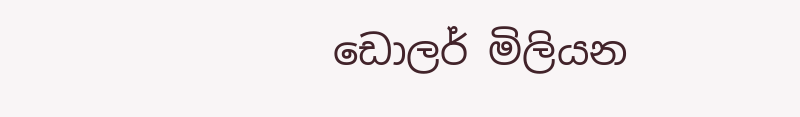ඩොලර් මිලියන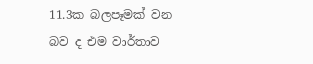11.3ක බලපෑමක් වන බව ද එම වාර්තාව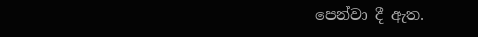පෙන්වා දී ඇත.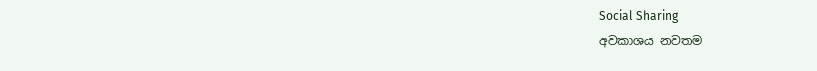Social Sharing
අවකාශය නවතම